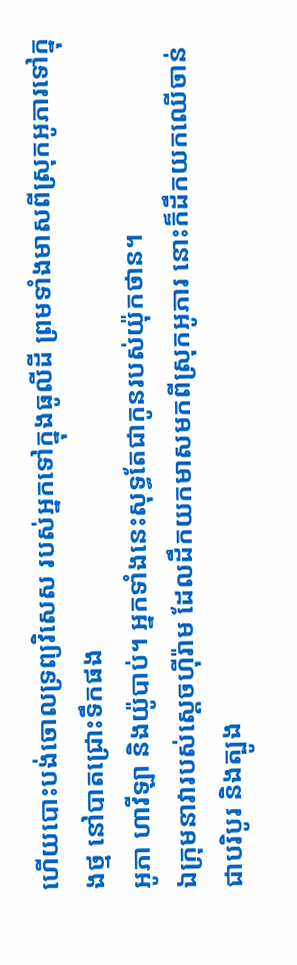ហើយបោះបង់ចោលទ្រព្យវិសេស របស់អ្នកទៅក្នុងធូលីដី ព្រមទាំងមាសពីស្រុកអូភារទៅក្នុងថ្ម នៅបាតជ្រោះទឹកផង
អូភា ហាវីឡា និងយ៉ូបាប់។ អ្នកទាំងនេះសុទ្ធតែជាកូនរបស់យ៉ុកថាន។
ឯក្រុមនាវារបស់ស្ដេចហ៊ីរ៉ាម ដែលដឹកយកមាសមកពីស្រុកអូភារ នោះក៏ដឹកយកឈើចាន់ជាបរិបូរ និងត្បូង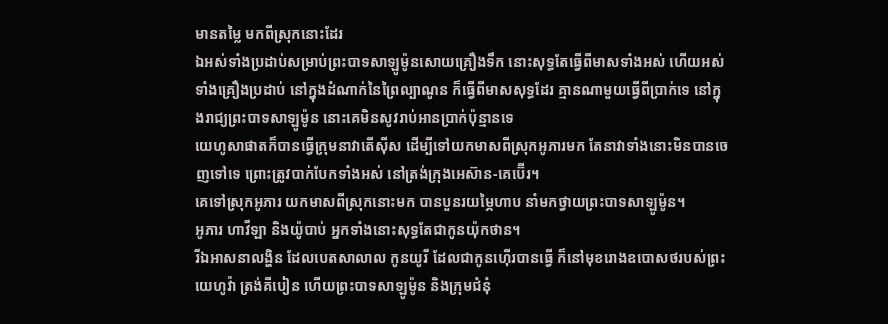មានតម្លៃ មកពីស្រុកនោះដែរ
ឯអស់ទាំងប្រដាប់សម្រាប់ព្រះបាទសាឡូម៉ូនសោយគ្រឿងទឹក នោះសុទ្ធតែធ្វើពីមាសទាំងអស់ ហើយអស់ទាំងគ្រឿងប្រដាប់ នៅក្នុងដំណាក់នៃព្រៃល្បាណូន ក៏ធ្វើពីមាសសុទ្ធដែរ គ្មានណាមួយធ្វើពីប្រាក់ទេ នៅក្នុងរាជ្យព្រះបាទសាឡូម៉ូន នោះគេមិនសូវរាប់អានប្រាក់ប៉ុន្មានទេ
យេហូសាផាតក៏បានធ្វើក្រុមនាវាតើស៊ីស ដើម្បីទៅយកមាសពីស្រុកអូភារមក តែនាវាទាំងនោះមិនបានចេញទៅទេ ព្រោះត្រូវបាក់បែកទាំងអស់ នៅត្រង់ក្រុងអេស៊ាន-គេប៊ើរ។
គេទៅស្រុកអូភារ យកមាសពីស្រុកនោះមក បានបួនរយម្ភៃហាប នាំមកថ្វាយព្រះបាទសាឡូម៉ូន។
អូភារ ហាវីឡា និងយ៉ូបាប់ អ្នកទាំងនោះសុទ្ធតែជាកូនយ៉ុកថាន។
រីឯអាសនាលង្ហិន ដែលបេតសាលាល កូនយូរី ដែលជាកូនហ៊ើរបានធ្វើ ក៏នៅមុខរោងឧបោសថរបស់ព្រះយេហូវ៉ា ត្រង់គីបៀន ហើយព្រះបាទសាឡូម៉ូន និងក្រុមជំនុំ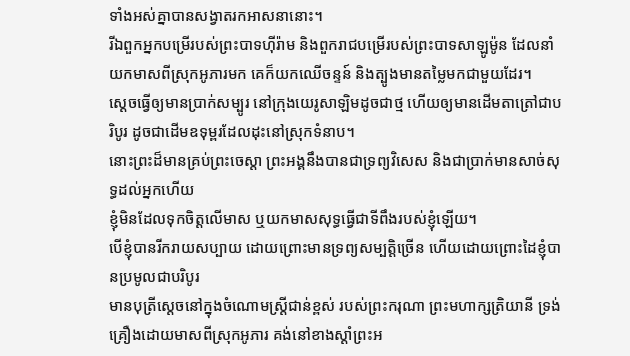ទាំងអស់គ្នាបានសង្វាតរកអាសនានោះ។
រីឯពួកអ្នកបម្រើរបស់ព្រះបាទហ៊ីរ៉ាម និងពួករាជបម្រើរបស់ព្រះបាទសាឡូម៉ូន ដែលនាំយកមាសពីស្រុកអូភារមក គេក៏យកឈើចន្ទន៍ និងត្បូងមានតម្លៃមកជាមួយដែរ។
ស្ដេចធ្វើឲ្យមានប្រាក់សម្បូរ នៅក្រុងយេរូសាឡិមដូចជាថ្ម ហើយឲ្យមានដើមតាត្រៅជាបរិបូរ ដូចជាដើមឧទុម្ពរដែលដុះនៅស្រុកទំនាប។
នោះព្រះដ៏មានគ្រប់ព្រះចេស្តា ព្រះអង្គនឹងបានជាទ្រព្យវិសេស និងជាប្រាក់មានសាច់សុទ្ធដល់អ្នកហើយ
ខ្ញុំមិនដែលទុកចិត្តលើមាស ឬយកមាសសុទ្ធធ្វើជាទីពឹងរបស់ខ្ញុំឡើយ។
បើខ្ញុំបានរីករាយសប្បាយ ដោយព្រោះមានទ្រព្យសម្បត្តិច្រើន ហើយដោយព្រោះដៃខ្ញុំបានប្រមូលជាបរិបូរ
មានបុត្រីស្តេចនៅក្នុងចំណោមស្ត្រីជាន់ខ្ពស់ របស់ព្រះករុណា ព្រះមហាក្សត្រិយានី ទ្រង់គ្រឿងដោយមាសពីស្រុកអូភារ គង់នៅខាងស្តាំព្រះអ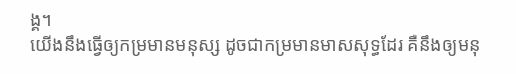ង្គ។
យើងនឹងធ្វើឲ្យកម្រមានមនុស្ស ដូចជាកម្រមានមាសសុទ្ធដែរ គឺនឹងឲ្យមនុ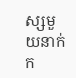ស្សមួយនាក់ក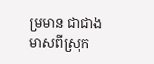ម្រមាន ជាជាងមាសពីស្រុក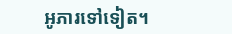អូភារទៅទៀត។